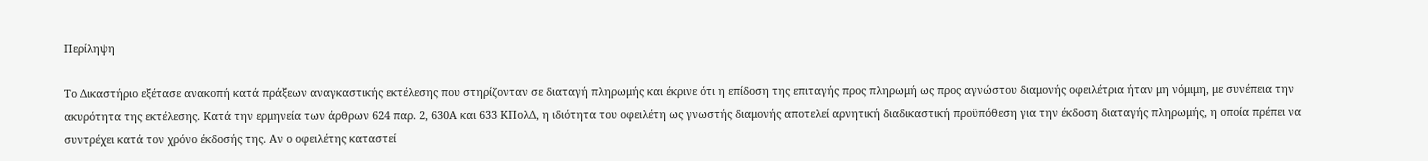Περίληψη

Το Δικαστήριο εξέτασε ανακοπή κατά πράξεων αναγκαστικής εκτέλεσης που στηρίζονταν σε διαταγή πληρωμής και έκρινε ότι η επίδοση της επιταγής προς πληρωμή ως προς αγνώστου διαμονής οφειλέτρια ήταν μη νόμιμη, με συνέπεια την ακυρότητα της εκτέλεσης. Κατά την ερμηνεία των άρθρων 624 παρ. 2, 630Α και 633 ΚΠολΔ, η ιδιότητα του οφειλέτη ως γνωστής διαμονής αποτελεί αρνητική διαδικαστική προϋπόθεση για την έκδοση διαταγής πληρωμής, η οποία πρέπει να συντρέχει κατά τον χρόνο έκδοσής της. Αν ο οφειλέτης καταστεί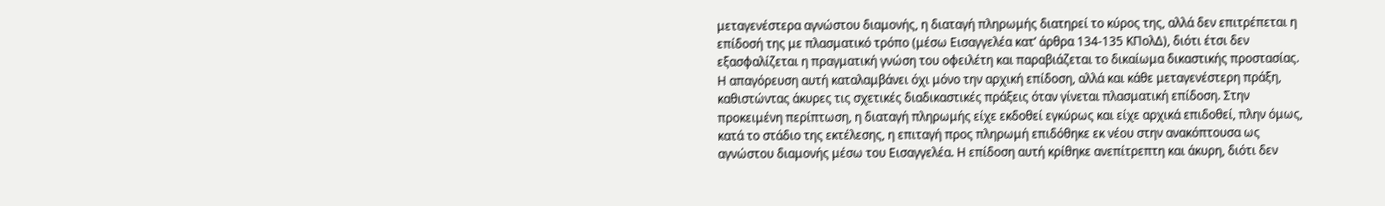μεταγενέστερα αγνώστου διαμονής, η διαταγή πληρωμής διατηρεί το κύρος της, αλλά δεν επιτρέπεται η επίδοσή της με πλασματικό τρόπο (μέσω Εισαγγελέα κατ’ άρθρα 134-135 ΚΠολΔ), διότι έτσι δεν εξασφαλίζεται η πραγματική γνώση του οφειλέτη και παραβιάζεται το δικαίωμα δικαστικής προστασίας. Η απαγόρευση αυτή καταλαμβάνει όχι μόνο την αρχική επίδοση, αλλά και κάθε μεταγενέστερη πράξη, καθιστώντας άκυρες τις σχετικές διαδικαστικές πράξεις όταν γίνεται πλασματική επίδοση. Στην προκειμένη περίπτωση, η διαταγή πληρωμής είχε εκδοθεί εγκύρως και είχε αρχικά επιδοθεί, πλην όμως, κατά το στάδιο της εκτέλεσης, η επιταγή προς πληρωμή επιδόθηκε εκ νέου στην ανακόπτουσα ως αγνώστου διαμονής μέσω του Εισαγγελέα. Η επίδοση αυτή κρίθηκε ανεπίτρεπτη και άκυρη, διότι δεν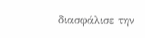διασφάλισε την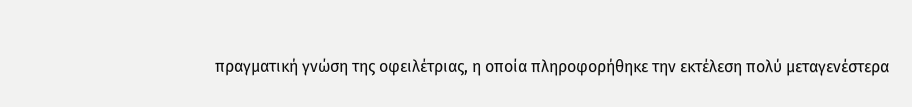πραγματική γνώση της οφειλέτριας, η οποία πληροφορήθηκε την εκτέλεση πολύ μεταγενέστερα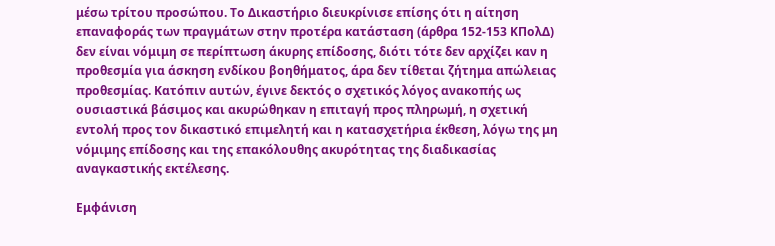μέσω τρίτου προσώπου. Το Δικαστήριο διευκρίνισε επίσης ότι η αίτηση επαναφοράς των πραγμάτων στην προτέρα κατάσταση (άρθρα 152-153 ΚΠολΔ) δεν είναι νόμιμη σε περίπτωση άκυρης επίδοσης, διότι τότε δεν αρχίζει καν η προθεσμία για άσκηση ενδίκου βοηθήματος, άρα δεν τίθεται ζήτημα απώλειας προθεσμίας. Κατόπιν αυτών, έγινε δεκτός ο σχετικός λόγος ανακοπής ως ουσιαστικά βάσιμος και ακυρώθηκαν η επιταγή προς πληρωμή, η σχετική εντολή προς τον δικαστικό επιμελητή και η κατασχετήρια έκθεση, λόγω της μη νόμιμης επίδοσης και της επακόλουθης ακυρότητας της διαδικασίας αναγκαστικής εκτέλεσης.

Εμφάνιση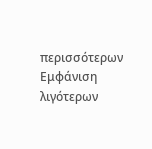περισσότερων Εμφάνιση λιγότερων